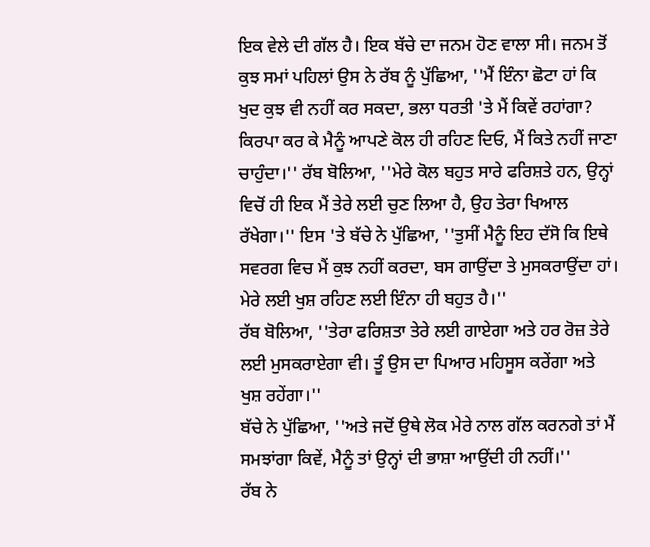ਇਕ ਵੇਲੇ ਦੀ ਗੱਲ ਹੈ। ਇਕ ਬੱਚੇ ਦਾ ਜਨਮ ਹੋਣ ਵਾਲਾ ਸੀ। ਜਨਮ ਤੋਂ ਕੁਝ ਸਮਾਂ ਪਹਿਲਾਂ ਉਸ ਨੇ ਰੱਬ ਨੂੰ ਪੁੱਛਿਆ, ''ਮੈਂ ਇੰਨਾ ਛੋਟਾ ਹਾਂ ਕਿ ਖੁਦ ਕੁਝ ਵੀ ਨਹੀਂ ਕਰ ਸਕਦਾ, ਭਲਾ ਧਰਤੀ 'ਤੇ ਮੈਂ ਕਿਵੇਂ ਰਹਾਂਗਾ? ਕਿਰਪਾ ਕਰ ਕੇ ਮੈਨੂੰ ਆਪਣੇ ਕੋਲ ਹੀ ਰਹਿਣ ਦਿਓ, ਮੈਂ ਕਿਤੇ ਨਹੀਂ ਜਾਣਾ ਚਾਹੁੰਦਾ।'' ਰੱਬ ਬੋਲਿਆ, ''ਮੇਰੇ ਕੋਲ ਬਹੁਤ ਸਾਰੇ ਫਰਿਸ਼ਤੇ ਹਨ, ਉਨ੍ਹਾਂ ਵਿਚੋਂ ਹੀ ਇਕ ਮੈਂ ਤੇਰੇ ਲਈ ਚੁਣ ਲਿਆ ਹੈ, ਉਹ ਤੇਰਾ ਖਿਆਲ ਰੱਖੇਗਾ।'' ਇਸ 'ਤੇ ਬੱਚੇ ਨੇ ਪੁੱਛਿਆ, ''ਤੁਸੀਂ ਮੈਨੂੰ ਇਹ ਦੱਸੋ ਕਿ ਇਥੇ ਸਵਰਗ ਵਿਚ ਮੈਂ ਕੁਝ ਨਹੀਂ ਕਰਦਾ, ਬਸ ਗਾਉਂਦਾ ਤੇ ਮੁਸਕਰਾਉਂਦਾ ਹਾਂ। ਮੇਰੇ ਲਈ ਖੁਸ਼ ਰਹਿਣ ਲਈ ਇੰਨਾ ਹੀ ਬਹੁਤ ਹੈ।''
ਰੱਬ ਬੋਲਿਆ, ''ਤੇਰਾ ਫਰਿਸ਼ਤਾ ਤੇਰੇ ਲਈ ਗਾਏਗਾ ਅਤੇ ਹਰ ਰੋਜ਼ ਤੇਰੇ ਲਈ ਮੁਸਕਰਾਏਗਾ ਵੀ। ਤੂੰ ਉਸ ਦਾ ਪਿਆਰ ਮਹਿਸੂਸ ਕਰੇਂਗਾ ਅਤੇ ਖੁਸ਼ ਰਹੇਂਗਾ।''
ਬੱਚੇ ਨੇ ਪੁੱਛਿਆ, ''ਅਤੇ ਜਦੋਂ ਉਥੇ ਲੋਕ ਮੇਰੇ ਨਾਲ ਗੱਲ ਕਰਨਗੇ ਤਾਂ ਮੈਂ ਸਮਝਾਂਗਾ ਕਿਵੇਂ, ਮੈਨੂੰ ਤਾਂ ਉਨ੍ਹਾਂ ਦੀ ਭਾਸ਼ਾ ਆਉਂਦੀ ਹੀ ਨਹੀਂ।''
ਰੱਬ ਨੇ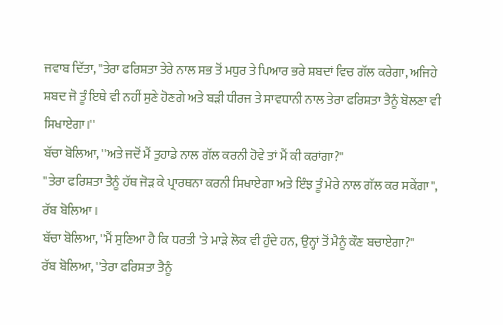ਜਵਾਬ ਦਿੱਤਾ, ''ਤੇਰਾ ਫਰਿਸ਼ਤਾ ਤੇਰੇ ਨਾਲ ਸਭ ਤੋਂ ਮਧੁਰ ਤੇ ਪਿਆਰ ਭਰੇ ਸ਼ਬਦਾਂ ਵਿਚ ਗੱਲ ਕਰੇਗਾ, ਅਜਿਹੇ ਸ਼ਬਦ ਜੋ ਤੂੰ ਇਥੇ ਵੀ ਨਹੀਂ ਸੁਣੇ ਹੋਣਗੇ ਅਤੇ ਬੜੀ ਧੀਰਜ ਤੇ ਸਾਵਧਾਨੀ ਨਾਲ ਤੇਰਾ ਫਰਿਸ਼ਤਾ ਤੈਨੂੰ ਬੋਲਣਾ ਵੀ ਸਿਖਾਏਗਾ।''
ਬੱਚਾ ਬੋਲਿਆ, ''ਅਤੇ ਜਦੋਂ ਮੈਂ ਤੁਹਾਡੇ ਨਾਲ ਗੱਲ ਕਰਨੀ ਹੋਵੇ ਤਾਂ ਮੈਂ ਕੀ ਕਰਾਂਗਾ?''
''ਤੇਰਾ ਫਰਿਸ਼ਤਾ ਤੈਨੂੰ ਹੱਥ ਜੋੜ ਕੇ ਪ੍ਰਾਰਥਨਾ ਕਰਨੀ ਸਿਖਾਏਗਾ ਅਤੇ ਇੰਝ ਤੂੰ ਮੇਰੇ ਨਾਲ ਗੱਲ ਕਰ ਸਕੇਂਗਾ'', ਰੱਬ ਬੋਲਿਆ।
ਬੱਚਾ ਬੋਲਿਆ, ''ਮੈਂ ਸੁਣਿਆ ਹੈ ਕਿ ਧਰਤੀ 'ਤੇ ਮਾੜੇ ਲੋਕ ਵੀ ਹੁੰਦੇ ਹਨ, ਉਨ੍ਹਾਂ ਤੋਂ ਮੈਨੂੰ ਕੌਣ ਬਚਾਏਗਾ?''
ਰੱਬ ਬੋਲਿਆ, ''ਤੇਰਾ ਫਰਿਸ਼ਤਾ ਤੈਨੂੰ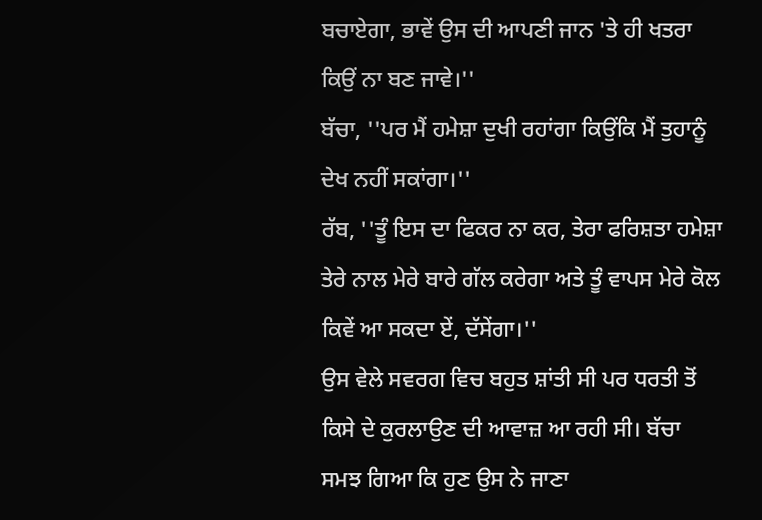ਬਚਾਏਗਾ, ਭਾਵੇਂ ਉਸ ਦੀ ਆਪਣੀ ਜਾਨ 'ਤੇ ਹੀ ਖਤਰਾ ਕਿਉਂ ਨਾ ਬਣ ਜਾਵੇ।''
ਬੱਚਾ, ''ਪਰ ਮੈਂ ਹਮੇਸ਼ਾ ਦੁਖੀ ਰਹਾਂਗਾ ਕਿਉਂਕਿ ਮੈਂ ਤੁਹਾਨੂੰ ਦੇਖ ਨਹੀਂ ਸਕਾਂਗਾ।''
ਰੱਬ, ''ਤੂੰ ਇਸ ਦਾ ਫਿਕਰ ਨਾ ਕਰ, ਤੇਰਾ ਫਰਿਸ਼ਤਾ ਹਮੇਸ਼ਾ ਤੇਰੇ ਨਾਲ ਮੇਰੇ ਬਾਰੇ ਗੱਲ ਕਰੇਗਾ ਅਤੇ ਤੂੰ ਵਾਪਸ ਮੇਰੇ ਕੋਲ ਕਿਵੇਂ ਆ ਸਕਦਾ ਏਂ, ਦੱਸੇਂਗਾ।''
ਉਸ ਵੇਲੇ ਸਵਰਗ ਵਿਚ ਬਹੁਤ ਸ਼ਾਂਤੀ ਸੀ ਪਰ ਧਰਤੀ ਤੋਂ ਕਿਸੇ ਦੇ ਕੁਰਲਾਉਣ ਦੀ ਆਵਾਜ਼ ਆ ਰਹੀ ਸੀ। ਬੱਚਾ ਸਮਝ ਗਿਆ ਕਿ ਹੁਣ ਉਸ ਨੇ ਜਾਣਾ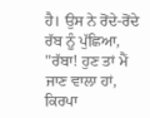ਹੈ। ਉਸ ਨੇ ਰੋਂਦੇ-ਰੋਂਦੇ ਰੱਬ ਨੂੰ ਪੁੱਛਿਆ, ''ਰੱਬਾ! ਹੁਣ ਤਾਂ ਮੈਂ ਜਾਣ ਵਾਲਾ ਹਾਂ, ਕਿਰਪਾ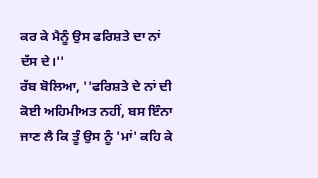ਕਰ ਕੇ ਮੈਨੂੰ ਉਸ ਫਰਿਸ਼ਤੇ ਦਾ ਨਾਂ ਦੱਸ ਦੇ।''
ਰੱਬ ਬੋਲਿਆ, ''ਫਰਿਸ਼ਤੇ ਦੇ ਨਾਂ ਦੀ ਕੋਈ ਅਹਿਮੀਅਤ ਨਹੀਂ, ਬਸ ਇੰਨਾ ਜਾਣ ਲੈ ਕਿ ਤੂੰ ਉਸ ਨੂੰ 'ਮਾਂ' ਕਹਿ ਕੇ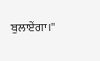ਬੁਲਾਏਂਗਾ।''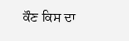ਕੌਣ ਕਿਸ ਦਾ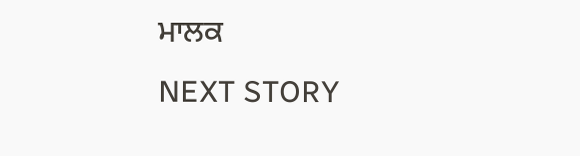ਮਾਲਕ
NEXT STORY